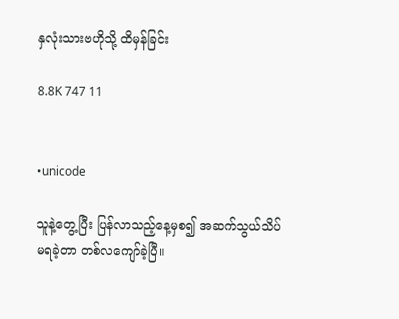နှလုံးသားဗဟိုသို့ ထိမှန်ခြင်း

8.8K 747 11


•unicode

သူနဲ့တွေ့ပြီး ပြန်လာသည့်နေ့မှစ၍ အဆက်သွယ်သိပ်မရခဲ့တာ တစ်လကျော်ခဲ့ပြီ။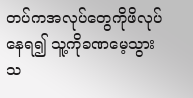တပ်ကအလုပ်တွေကိုဖိလုပ်နေရ၍ သူ့ကိုခဏမေ့သွားသ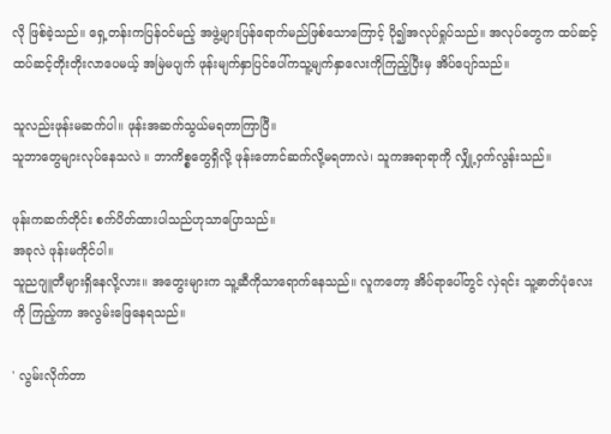လို ဖြစ်ခဲ့သည်။ ရှေ့တန်းကပြန်ဝင်မည့် အဖွဲ့များပြန်ရောက်မည်ဖြစ်သောကြောင့် ပို၍အလုပ်ရှုပ်သည်။ အလုပ်တွေက ထပ်ဆင့်ထပ်ဆင့်တိုးတိုးလာပေမယ့် အမြဲမပျက် ဖုန်းမျက်နှာပြင်ပေါ်ကသူ့မျက်နှာလေးကိုကြည့်ပြီးမှ အိပ်ပျော်သည်။

သူလည်းဖုန်းမဆက်ပါ။ ဖုန်းအဆက်သွယ်မရတာကြာပြီ။
သူဘာတွေများလုပ်နေသလဲ ။ ဘာကိစ္စတွေရှိလို့ ဖုန်းတောင်ဆက်လို့မရတာလဲ၊ သူကအရာရာကို လျှို့ဝှက်လွန်းသည်။

ဖုန်းကဆက်တိုင်း စက်ပိတ်ထားပါသည်ဟုသာပြောသည်။
အခုလဲ ဖုန်းမကိုင်ပါ။
သူညဂျူတီများရှိနေလို့လား။ အတွေးများက သူ့ဆီကိုသာရောက်နေသည်။ လူကတော့ အိပ်ရာပေါ်တွင် လှဲရင်း သူ့ဓာတ်ပုံလေးကို ကြည့်ကာ အလွမ်းဖြေနေရသည်။

' လွမ်းလိုက်တာ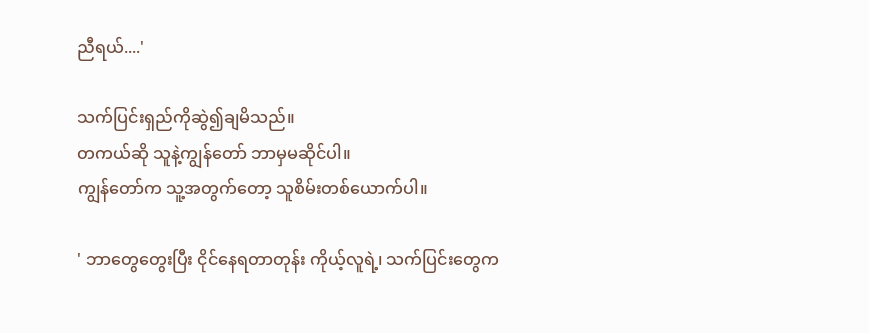ညီရယ်....'

သက်ပြင်းရှည်ကိုဆွဲ၍ချမိသည်။
တကယ်ဆို သူနဲ့ကျွန်တော် ဘာမှမဆိုင်ပါ။
ကျွန်တော်က သူ့အတွက်တော့ သူစိမ်းတစ်ယောက်ပါ။

' ဘာတွေတွေးပြီး ငိုင်နေရတာတုန်း ကိုယ့်လူရဲ့၊ သက်ပြင်းတွေက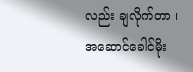လည်း ချလိုက်တာ ၊ အဆောင်ခေါင်မိုး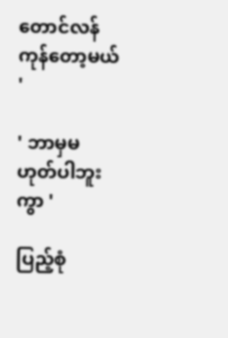တောင်လန်ကုန်တော့မယ် '

' ဘာမှမဟုတ်ပါဘူးကွာ '

ပြည့်စုံ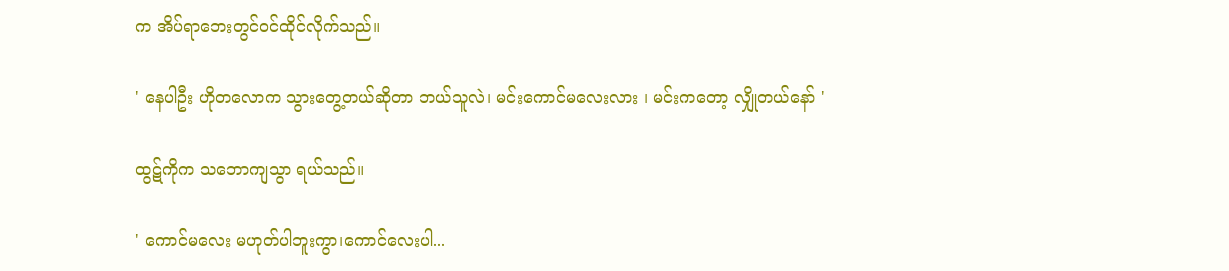က အိပ်ရာဘေးတွင်ဝင်ထိုင်လိုက်သည်။

' နေပါဦး ဟိုတလောက သွားတွေ့တယ်ဆိုတာ ဘယ်သူလဲ၊ မင်းကောင်မလေးလား ၊ မင်းကတော့ လျှိုတယ်နော် '

ထွဋ်ကိုက သဘောကျသွာ ရယ်သည်။

' ကောင်မလေး မဟုတ်ပါဘူးကွာ၊ကောင်လေးပါ...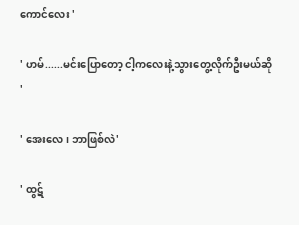ကောင်လေး '

' ဟမ်......မင်းပြောတော့ ငါ့ကလေးနဲ့သွားတွေ့လိုက်ဦးမယ်ဆို '

' အေးလေ ၊ ဘာဖြစ်လဲ'

' ထွဋ်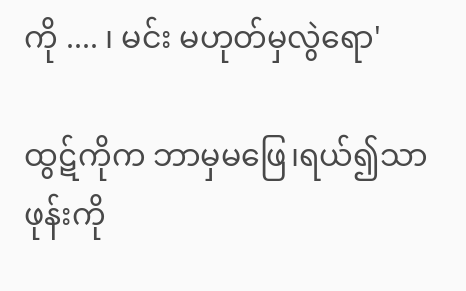ကို .... ၊ မင်း မဟုတ်မှလွဲရော'

ထွဋ်ကိုက ဘာမှမဖြေ၊ရယ်၍သာ ဖုန်းကို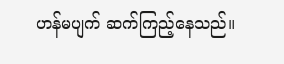ဟန်မပျက် ဆက်ကြည့်နေသည်။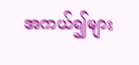အကယ်၍များ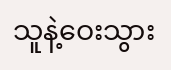သူနဲ့ဝေးသွား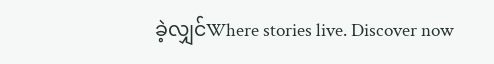ခဲ့လျှင်Where stories live. Discover now